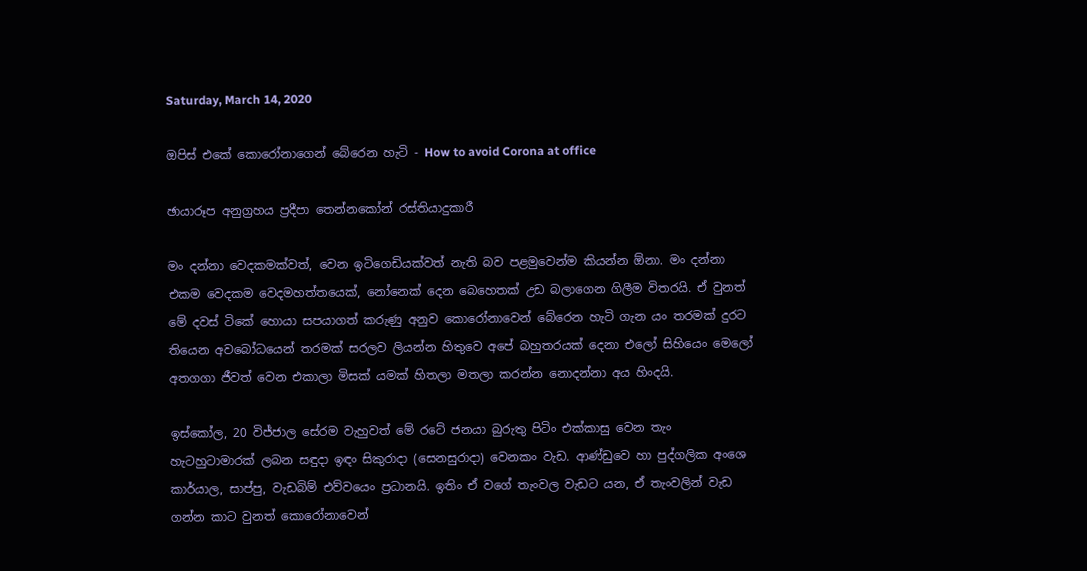Saturday, March 14, 2020

ඔපිස් එකේ කොරෝනාගෙන් බේරෙන හැටි - How to avoid Corona at office

ඡායාරූප අනුග්‍රහය ප්‍රදීපා තෙන්නකෝන් රස්තියාදුකාරී

මං දන්නා වෙදකමක්වත්, වෙන ඉටිගෙඩියක්වත් නැති බව පළමුවෙන්ම කියන්න ඕනා. මං දන්නා එකම වෙදකම වෙදමහත්තයෙක්, නෝනෙක් දෙන බෙහෙතක් උඩ බලාගෙන ගිලීම විතරයි. ඒ වුනත් මේ දවස් ටිකේ හොයා සපයාගත් කරුණු අනුව කොරෝනාවෙන් බේරෙන හැටි ගැන යං තරමක් දුරට තියෙන අවබෝධයෙන් තරමක් සරලව ලියන්න හිතුවෙ අපේ බහුතරයක් දෙනා එලෝ සිහියෙං මෙලෝ අතගගා ජීවත් වෙන එකාලා මිසක් යමක් හිතලා මතලා කරන්න නොදන්නා අය හිංදයි.

ඉස්කෝල, 20 විජ්ජාල සේරම වැහුවත් මේ රටේ ජනයා බුරුතු පිටිං එක්කාසු වෙන තැං හැටහුටාමාරක් ලබන සඳුදා ඉඳං සිකුරාදා (සෙනසුරාදා) වෙනකං වැඩ. ආණ්ඩුවෙ හා පුද්ගලික අංශෙ කාර්යාල, සාප්පු, වැඩබිම් එව්වයෙං ප්‍රධානයි. ඉතිං ඒ වගේ තැංවල වැඩට යන, ඒ තැංවලින් වැඩ ගන්න කාට වුනත් කොරෝනාවෙන්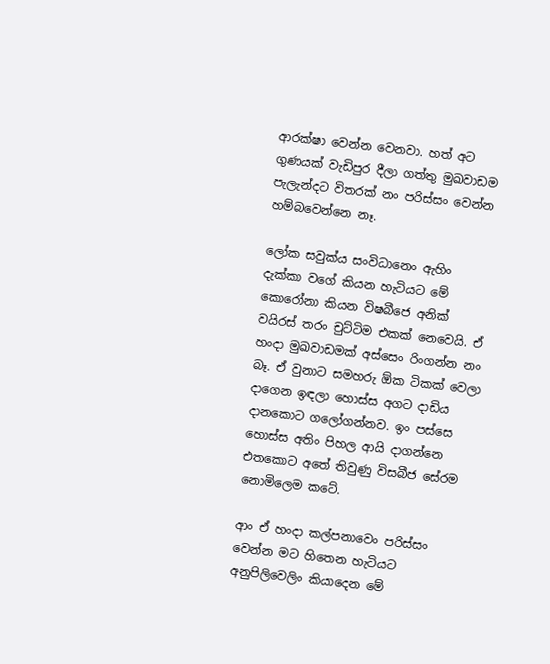ආරක්ෂා වෙන්න වෙනවා. හත් අට ගුණයක් වැඩිපුර දීලා ගත්තු මුඛවාඩම පැලැන්දට විතරක් නං පරිස්සං වෙන්න හම්බවෙන්නෙ නෑ.

ලෝක සවුක්ය සංවිධානෙං ඇහිං දැක්කා වගේ කියන හැටියට මේ කොරෝනා කියන විෂබීජෙ අනික් වයිරස් තරං චුට්ටිම එකක් නෙවෙයි. ඒ හංදා මුඛවාඩමක් අස්සෙං රිංගන්න නං බෑ. ඒ වුනාට සමහරු ඕක ටිකක් වෙලා  දාගෙන ඉඳලා හොස්ස අගට දාඩිය දානකොට ගලෝගන්නව. ඉං පස්සෙ හොස්ස අතිං පිහල ආයි දාගන්නෙ එතකොට අතේ තිවුණු විසබීජ සේරම නොමිලෙම කටේ.

ආං ඒ හංදා කල්පනාවෙං පරිස්සං වෙන්න මට හිතෙන හැටියට අනුපිලිවෙලිං කියාදෙන මේ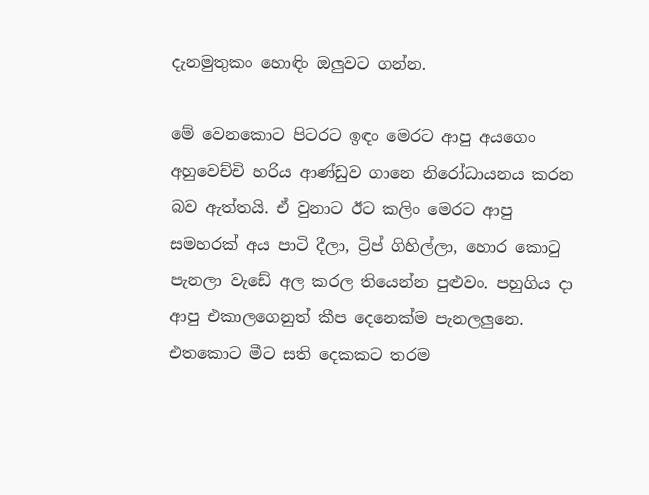දැනමුතුකං හොඳිං ඔලුවට ගන්න.

මේ වෙනකොට පිටරට ඉඳං මෙරට ආපු අයගෙං අහුවෙච්චි හරිය ආණ්ඩුව ගානෙ නිරෝධායනය කරන බව ඇත්තයි. ඒ වුනාට ඊට කලිං මෙරට ආපු සමහරක් අය පාටි දීලා, ට්‍රිප් ගිහිල්ලා, හොර කොටු පැනලා වැඩේ අල කරල තියෙන්න පුළුවං. පහුගිය දා ආපු එකාලගෙනුත් කීප දෙනෙක්ම පැනලලුනෙ. එතකොට මීට සති දෙකකට තරම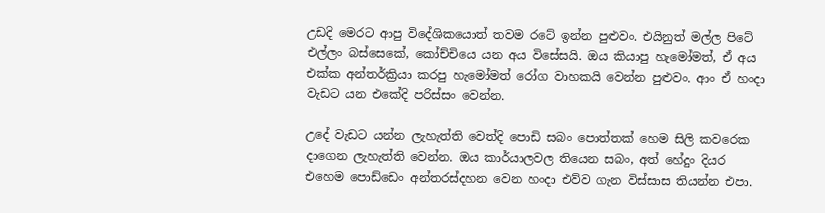උඩදි මෙරට ආපු විදේශිකයොත් තවම රටේ ඉන්න පුළුවං. එයිනුත් මල්ල පිටේ එල්ලං බස්සෙකේ, කෝච්චියෙ යන අය විසේසයි. ඔය කියාපු හැමෝමත්, ඒ අය එක්ක අන්තර්ක්‍රියා කරපු හැමෝමත් රෝග වාහකයි වෙන්න පුළුවං. ආං ඒ හංදා වැඩට යන එකේදි පරිස්සං වෙන්න.

උදේ වැඩට යන්න ලැහැත්ති වෙත්දි පොඩි සබං පොත්තක් හෙම සිලි කවරෙක දාගෙන ලැහැත්ති වෙන්න. ඔය කාර්යාලවල තියෙන සබං, අත් හේදුං දියර එහෙම පොඩ්ඩෙං අන්තරස්දහන වෙන හංදා එව්ව ගැන විස්සාස තියන්න එපා.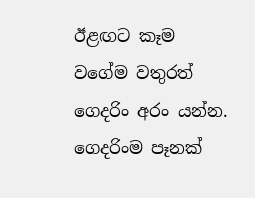ඊළඟට කෑම වගේම වතුරත් ගෙදරිං අරං යන්න. ගෙදරිංම පෑනක්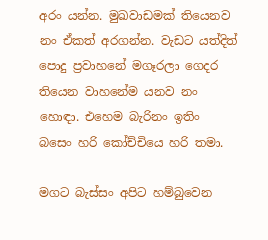අරං යන්න. මුඛවාඩමක් තියෙනව නං ඒකත් අරගන්න. වැඩට යත්දිත් පොදු ප්‍රවාහනේ මගෑරලා ගෙදර තියෙන වාහනේම යනව නං හොඳා. එහෙම බැරිනං ඉතිං බසෙං හරි කෝච්චියෙ හරි තමා.

මගට බැස්සං අපිට හම්බුවෙන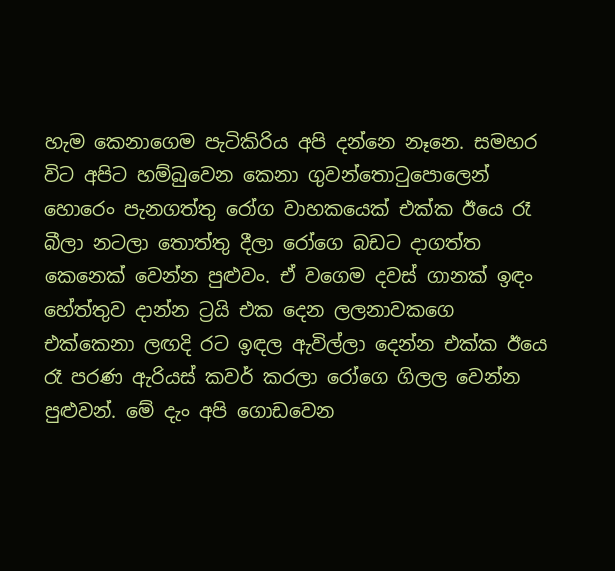හැම කෙනාගෙම පැටිකිරිය අපි දන්නෙ නෑනෙ. සමහර විට අපිට හම්බුවෙන කෙනා ගුවන්තොටුපොලෙන් හොරෙං පැනගත්තු රෝග වාහකයෙක් එක්ක ඊයෙ රෑ බීලා නටලා තොත්තු දීලා රෝගෙ බඩට දාගත්ත කෙනෙක් වෙන්න පුළුවං. ඒ වගෙම දවස් ගානක් ඉඳං හේත්තුව දාන්න ට්‍රයි එක දෙන ලලනාවකගෙ එක්කෙනා ලඟදි රට ඉඳල ඇවිල්ලා දෙන්න එක්ක ඊයෙ රෑ පරණ ඇරියස් කවර් කරලා රෝගෙ ගිලල වෙන්න පුළුවන්. මේ දැං අපි ගොඩවෙන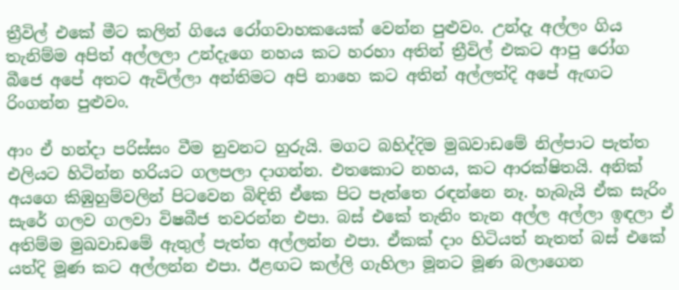ත්‍රීවිල් එකේ මීට කලින් ගියෙ රෝගවාහකයෙක් වෙන්න පුළුවං. උන්දැ අල්ලං ගිය තැනිම්ම අපිත් අල්ලලා උන්දැගෙ නහය කට හරහා අතින් ත්‍රීවිල් එකට ආපු රෝග බීජෙ අපේ අතට ඇවිල්ලා අන්තිමට අපි නාහෙ කට අතින් අල්ලත්දි අපේ ඇඟට රිංගන්න පුළුවං.

ආං ඒ හන්දා පරිස්සං වීම නුවනට හුරුයි. මගට බහිද්දිම මුඛවාඩමේ නිල්පාට පැත්ත එලියට හිටින්න හරියට ගලපලා දාගන්න. එතකොට නහය, කට ආරක්ෂිතයි. අනික් අයගෙ කිඹුහුම්වලින් පිටවෙන බිඳිති ඒකෙ පිට පැත්තෙ රඳන්නෙ නෑ. හැබැයි ඒක සැරිං සැරේ ගලව ගලවා විෂබීජ තවරන්න එපා. බස් එකේ තැනිං තැන අල්ල අල්ලා ඉඳලා ඒ අතිම්ම මුඛවාඩමේ ඇතුල් පැත්ත අල්ලන්න එපා. ඒකක් දාං හිටියත් නැතත් බස් එකේ යත්දි මූණ කට අල්ලන්න එපා. ඊළඟට කල්ලි ගැහිලා මූනට මූණ බලාගෙන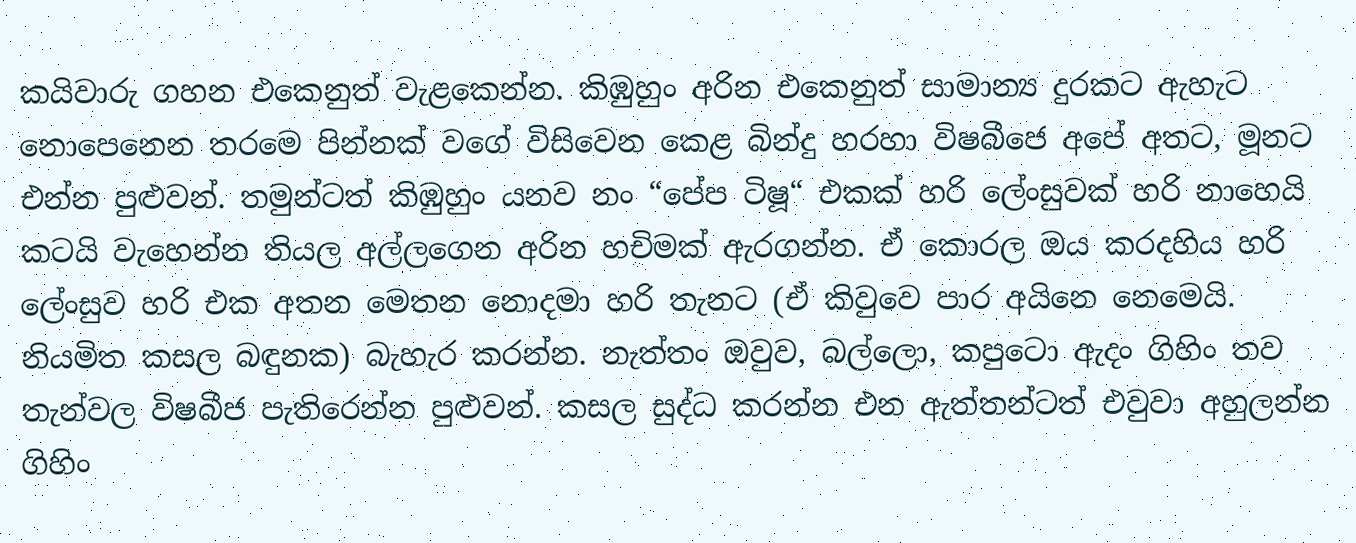කයිවාරු ගහන එකෙනුත් වැළකෙන්න. කිඹුහුං අරින එකෙනුත් සාමාන්‍ය දුරකට ඇහැට නොපෙනෙන තරමෙ පින්නක් වගේ විසිවෙන කෙළ බින්දු හරහා විෂබීජෙ අපේ අතට, මූනට එන්න පුළුවන්. තමුන්ටත් කිඹුහුං යනව නං “පේප ටිෂූ“ එකක් හරි ලේංසුවක් හරි නාහෙයි කටයි වැහෙන්න තියල අල්ලගෙන අරින හචිමක් ඇරගන්න. ඒ කොරල ඔය කරදහිය හරි ලේංසුව හරි එක අතන මෙතන නොදමා හරි තැනට (ඒ කිවුවෙ පාර අයිනෙ නෙමෙයි. නියමිත කසල බඳුනක) බැහැර කරන්න. නැත්තං ඔවුව, බල්ලො, කපුටො ඇදං ගිහිං තව තැන්වල විෂබීජ පැතිරෙන්න පුළුවන්. කසල සුද්ධ කරන්න එන ඇත්තන්ටත් එවුවා අහුලන්න ගිහිං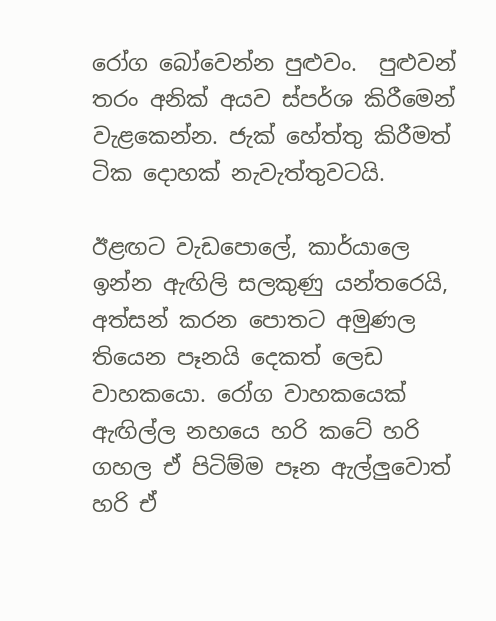රෝග බෝවෙන්න පුළුවං.  පුළුවන් තරං අනික් අයව ස්පර්ශ කිරීමෙන් වැළකෙන්න. ජැක් හේත්තු කිරීමත් ටික දොහක් නැවැත්තුවටයි.

ඊළඟට වැඩපොලේ, කාර්යාලෙ ඉන්න ඇඟිලි සලකුණු යන්තරෙයි, අත්සන් කරන පොතට අමුණල තියෙන පෑනයි දෙකත් ලෙඩ වාහකයො. රෝග වාහකයෙක් ඇඟිල්ල නහයෙ හරි කටේ හරි ගහල ඒ පිටිම්ම පෑන ඇල්ලුවොත් හරි ඒ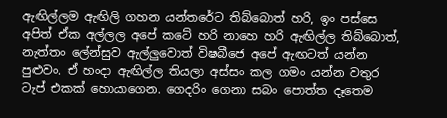ඇඟිල්ලම ඇඟිලි ගහන යන්තරේට තිබ්බොත් හරි, ඉං පස්සෙ අපිත් ඒක අල්ලල අපේ කටේ හරි නාහෙ හරි ඇඟිල්ල තිබ්බොත්, නැත්තං ලේන්සුව ඇල්ලුවොත් විෂබීජෙ අපේ ඇඟටත් යන්න පුළුවං. ඒ හංදා ඇඟිල්ල තියලා අස්සං කල ගමං යන්න වතුර ටැප් එකක් හොයාගෙන. ගෙදරිං ගෙනා සබං පොත්ත දෑතෙම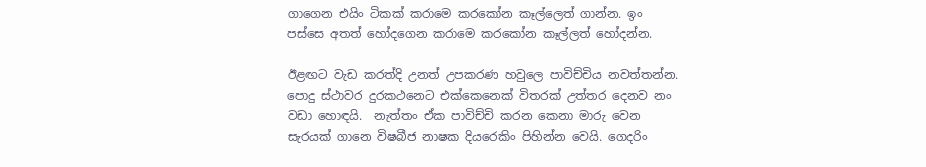ගාගෙන එයිං ටිකක් කරාමෙ කරකෝන කෑල්ලෙත් ගාන්න. ඉං පස්සෙ අතත් හෝදගෙන කරාමෙ කරකෝන කෑල්ලත් හෝදන්න.

ඊළඟට වැඩ කරත්දි උනත් උපකරණ හවුලෙ පාවිච්චිය නවත්තන්න. පොදු ස්ථාවර දුරකථනෙට එක්කෙනෙක් විතරක් උත්තර දෙනව නං වඩා හොඳයි.  නැත්තං ඒක පාවිච්චි කරන කෙනා මාරු වෙන සැරයක් ගානෙ විෂබීජ නාෂක දියරෙකිං පිහින්න වෙයි. ගෙදරිං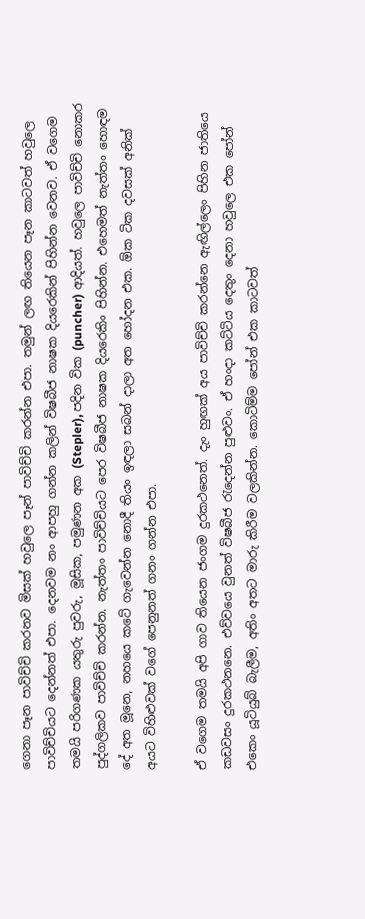ගෙනා පෑන පාවිච්චි කරනව මිසක් හවුලෙ පෑන් පාවිච්චි කරන්න එපා. තමුන් ලඟ තියෙන පෑන කාටවත් හවුලෙ පාවිච්චියට දෙන්නත් එපා. දෙනවම නං ආපහු ගන්න කලින් විෂබීජ නාෂක දියරෙකින් පිහින්න වෙනව. ඒ වගෙම තමයි පරිගණක යතුරු පුවරු, මූසික, පමුණන අක (Stepler), පදින වික (puncher) ආදියත්. හවුලෙ පාවිච්චි නොකර පුද්ගලිකව පාවිච්චි කරන්න. නැත්තං පාවිච්චියට පෙර විෂබීජ නාෂක දියරෙකිං පිහින්න. එහෙමත් නැත්තං හොඳම දේ අත මූනෙ, නහයෙ කටේ ගැවෙන්න නොදී තියං ඉඳලා සබන් දාලා අත හෝදන එක. ඕක ටික දවසක් අනික් අයට විහිළුවක් වගේ පෙනුනත් ගනං ගන්න එපා.

ඒ වගෙම තමයි අපි ගාව තියෙන ජංගම දුරකථනෙත්. දැං හුඟක් අය පාවිච්චි කරන්නෙ ඇඟිල්ලෙං පිහින ජාතියෙ කඩවසං දුරකථනනෙ. එව්වයෙ වුනත් විෂබීජ රැදෙන්න පුළුවං. ඒ හංදා කට්ටිය දෙතුං දෙනා හවුලෙ එක පෝන් එකෙං යූටියුබ් බැලීම, අතිං අතට මාරු කිරීම වලකින්න. කොටිම්ම පෝන් එක කාටවත්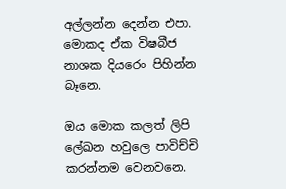අල්ලන්න දෙන්න එපා. මොකද ඒක විෂබීජ නාශක දියරෙං පිහින්න බෑනෙ.

ඔය මොක කලත් ලිපි ලේඛන හවුලෙ පාවිච්චි කරන්නම වෙනවනෙ.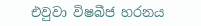එවුවා විෂබීජ හරනය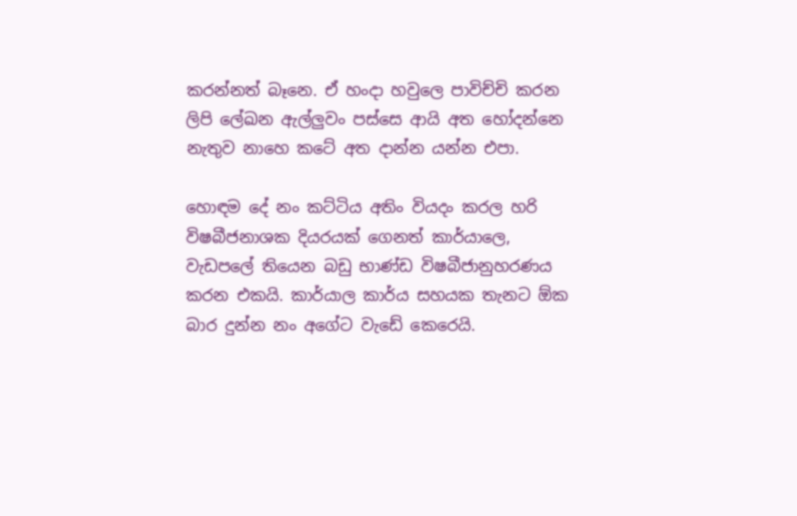කරන්නත් බෑනෙ. ඒ හංදා හවුලෙ පාවිච්චි කරන ලිපි ලේඛන ඇල්ලුවං පස්සෙ ආයි අත හෝදන්නෙ නැතුව නාහෙ කටේ අත දාන්න යන්න එපා.

හොඳම දේ නං කට්ටිය අතිං වියදං කරල හරි විෂබීජනාශක දියරයක් ගෙනත් කාර්යාලෙ, වැඩපලේ තියෙන බඩු භාණ්ඩ විෂබීජානුහරණය කරන එකයි. කාර්යාල කාර්ය සහයක තැනට ඕක බාර දුන්න නං අගේට වැඩේ කෙරෙයි.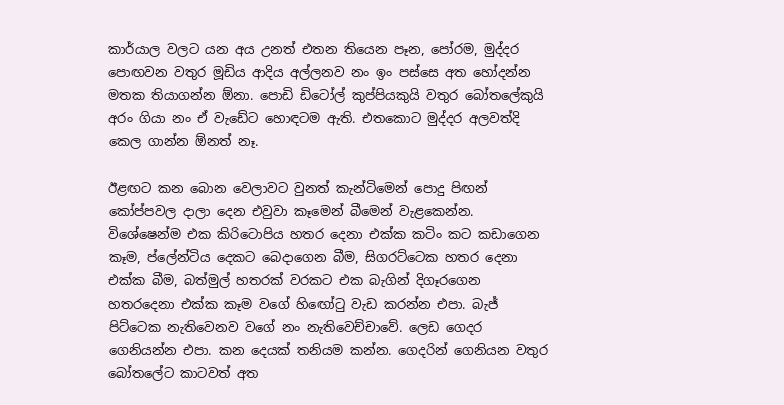කාර්යාල වලට යන අය උනත් එතන තියෙන පෑන, පෝරම, මුද්දර පොඟවන වතුර මූඩිය ආදිය අල්ලනව නං ඉං පස්සෙ අත හෝදන්න මතක තියාගන්න ඕනා. පොඩි ඩිටෝල් කුප්පියකුයි වතුර බෝතලේකුයි අරං ගියා නං ඒ වැඩේට හොඳටම ඇති. එතකොට මුද්දර අලවත්දි කෙල ගාන්න ඕනත් නෑ.

ඊළඟට කන බොන වෙලාවට වුනත් කැන්ටිමෙන් පොදු පිඟන් කෝප්පවල දාලා දෙන එවුවා කෑමෙන් බීමෙන් වැළකෙන්න. විශේෂෙන්ම එක කිරිටොපිය හතර දෙනා එක්ක කටිං කට කඩාගෙන කෑම, ප්ලේන්ටිය දෙකට බෙදාගෙන බීම, සිගරට්ටෙක හතර දෙනා එක්ක බීම, බත්මුල් හතරක් වරකට එක බැගින් දිගෑරගෙන හතරදෙනා එක්ක කෑම වගේ හිඟෝටු වැඩ කරන්න එපා. බැජ් පිට්ටෙක නැතිවෙනව වගේ නං නැතිවෙච්චාවේ. ලෙඩ ගෙදර ගෙනියන්න එපා. කන දෙයක් තනියම කන්න. ගෙදරින් ගෙනියන වතුර බෝතලේට කාටවත් අත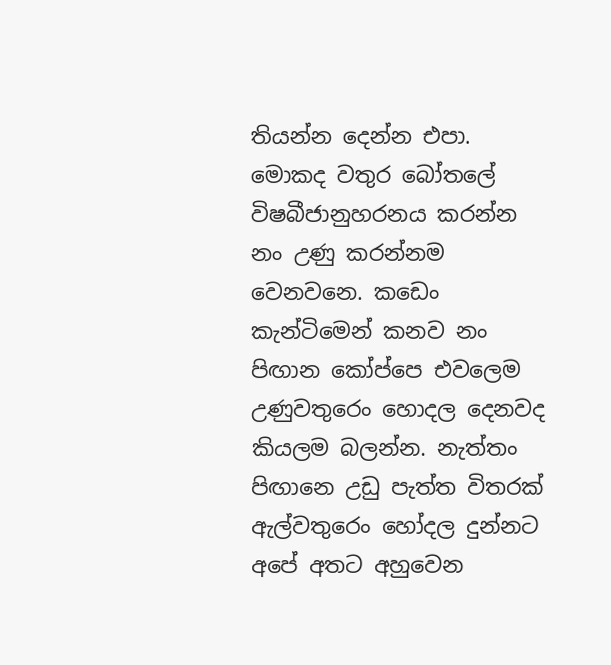තියන්න දෙන්න එපා. මොකද වතුර බෝතලේ විෂබීජානුහරනය කරන්න නං උණු කරන්නම වෙනවනෙ. කඩෙං කැන්ටිමෙන් කනව නං පිඟාන කෝප්පෙ එවලෙම උණුවතුරෙං හොදල දෙනවද කියලම බලන්න. නැත්තං පිඟානෙ උඩු පැත්ත විතරක් ඇල්වතුරෙං හෝදල දුන්නට අපේ අතට අහුවෙන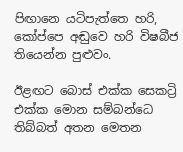පිඟානෙ යටිපැත්තෙ හරි, කෝප්පෙ අඬුවෙ හරි විෂබීජ තියෙන්න පුළුවං.

ඊළඟට බොස් එක්ක සෙකට්‍රි එක්ක මොන සම්බන්ධෙ තිබ්බත් අතන මෙතන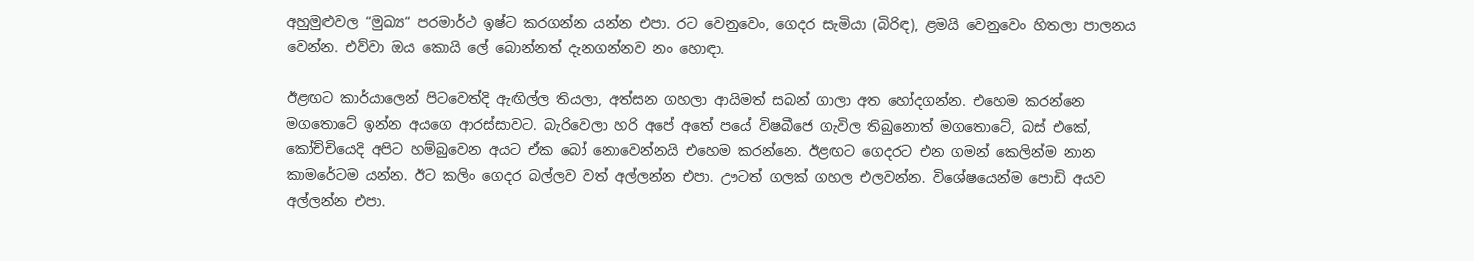අහුමුළුවල “මුඛ්‍ය“ පරමාර්ථ ඉෂ්ට කරගන්න යන්න එපා. රට වෙනුවෙං, ගෙදර සැමියා (බිරිඳ), ළමයි වෙනුවෙං හිතලා පාලනය වෙන්න. එව්වා ඔය කොයි ලේ බොන්නත් දැනගන්නව නං හොඳා.

ඊළඟට කාර්යාලෙන් පිටවෙත්දි ඇඟිල්ල තියලා, අත්සන ගහලා ආයිමත් සබන් ගාලා අත හෝදගන්න. එහෙම කරන්නෙ මගතොටේ ඉන්න අයගෙ ආරස්සාවට. බැරිවෙලා හරි අපේ අතේ පයේ විෂබීජෙ ගැවිල තිබුනොත් මගතොටේ, බස් එකේ, කෝච්චියෙදි අපිට හම්බුවෙන අයට ඒක බෝ නොවෙන්නයි එහෙම කරන්නෙ. ඊළඟට ගෙදරට එන ගමන් කෙලින්ම නාන කාමරේටම යන්න. ඊට කලිං ගෙදර බල්ලව වත් අල්ලන්න එපා. ඌටත් ගලක් ගහල එලවන්න. විශේෂයෙන්ම පොඩි අයව අල්ලන්න එපා.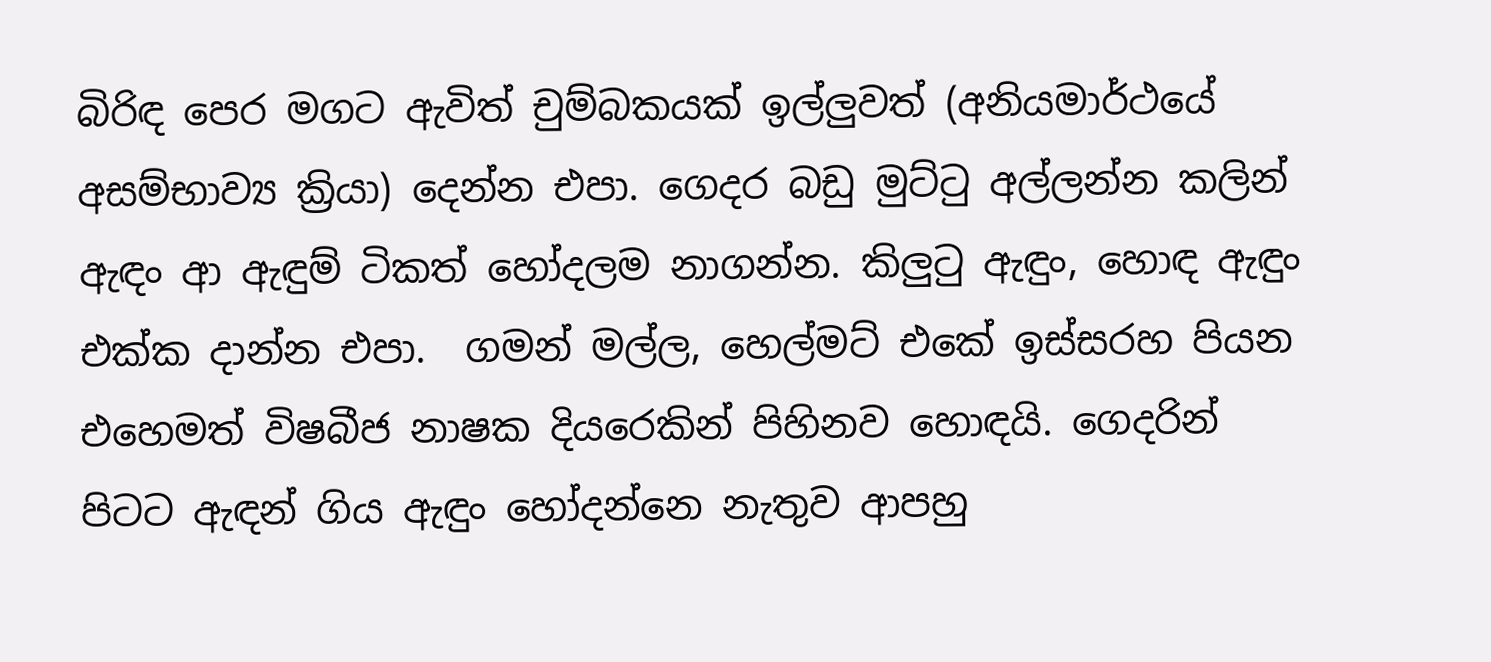බිරිඳ පෙර මගට ඇවිත් චුම්බකයක් ඉල්ලුවත් (අනියමාර්ථයේ අසම්භාව්‍ය ක්‍රියා) දෙන්න එපා. ගෙදර බඩු මුට්ටු අල්ලන්න කලින් ඇඳං ආ ඇඳුම් ටිකත් හෝදලම නාගන්න. කිලුටු ඇඳුං, හොඳ ඇඳුං එක්ක දාන්න එපා.  ගමන් මල්ල, හෙල්මට් එකේ ඉස්සරහ පියන එහෙමත් විෂබීජ නාෂක දියරෙකින් පිහිනව හොඳයි. ගෙදරින් පිටට ඇඳන් ගිය ඇඳුං හෝදන්නෙ නැතුව ආපහු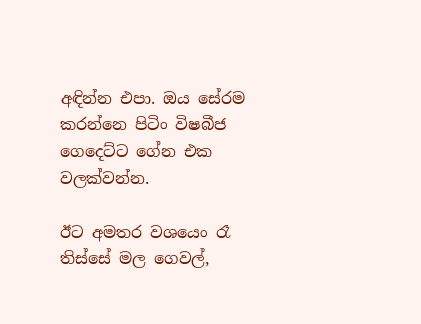අඳින්න එපා. ඔය සේරම කරන්නෙ පිටිං විෂබීජ ගෙදෙට්ට ගේන එක වලක්වන්න.

ඊට අමතර වශයෙං රෑ තිස්සේ මල ගෙවල්,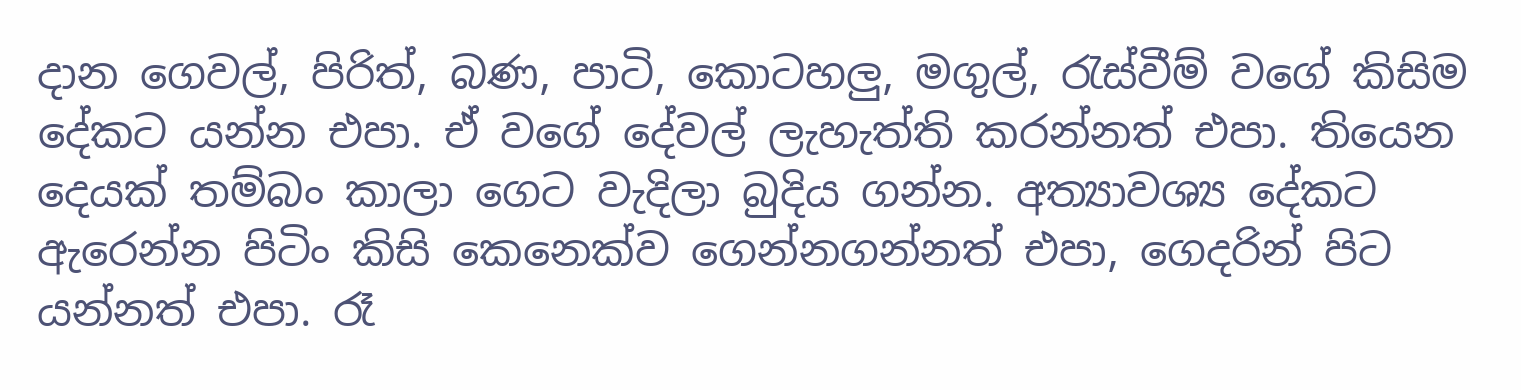දාන ගෙවල්, පිරිත්, බණ, පාටි, කොටහලු, මගුල්, රැස්වීම් වගේ කිසිම දේකට යන්න එපා. ඒ වගේ දේවල් ලැහැත්ති කරන්නත් එපා. තියෙන දෙයක් තම්බං කාලා ගෙට වැදිලා බුදිය ගන්න. අත්‍යාවශ්‍ය දේකට ඇරෙන්න පිටිං කිසි කෙනෙක්ව ගෙන්නගන්නත් එපා, ගෙදරින් පිට යන්නත් එපා. රෑ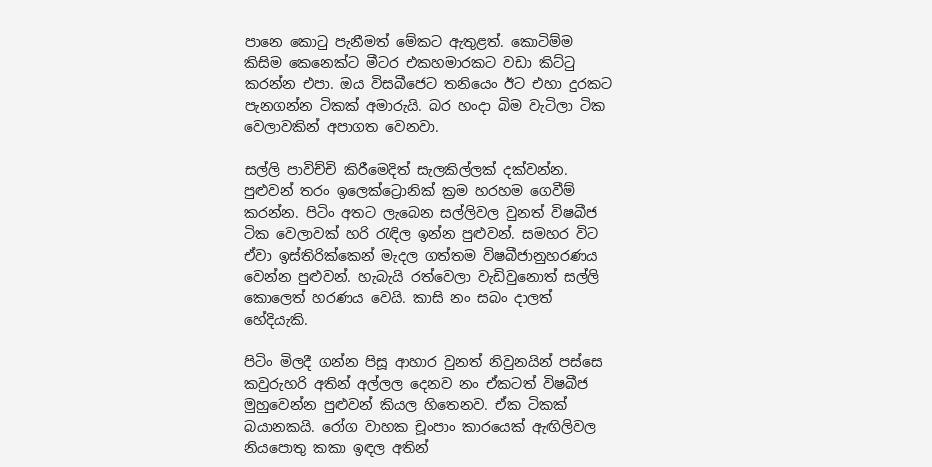පානෙ කොටු පැනීමත් මේකට ඇතුළත්. කොටිම්ම කිසිම කෙනෙක්ට මීටර එකහමාරකට වඩා කිට්ටු කරන්න එපා. ඔය විසබීජෙට තනියෙං ඊට එහා දුරකට පැනගන්න ටිකක් අමාරුයි. බර හංදා බිම වැටිලා ටික වෙලාවකින් අපාගත වෙනවා.

සල්ලි පාවිච්චි කිරීමෙදිත් සැලකිල්ලක් දක්වන්න. පුළුවන් තරං ඉලෙක්ට්‍රොනික් ක්‍රම හරහම ගෙවීම් කරන්න. පිටිං අතට ලැබෙන සල්ලිවල වුනත් විෂබීජ ටික වෙලාවක් හරි රැඳිල ඉන්න පුළුවන්. සමහර විට ඒවා ඉස්තිරික්කෙන් මැදල ගත්තම විෂබීජානුහරණය වෙන්න පුළුවන්. හැබැයි රත්වෙලා වැඩිවුනොත් සල්ලි කොලෙත් හරණය වෙයි. කාසි නං සබං දාලත් හේදියැකි.

පිටිං මිලදී ගන්න පිසූ ආහාර වුනත් නිවුනයින් පස්සෙ කවුරුහරි අතින් අල්ලල දෙනව නං ඒකටත් විෂබීජ මුහුවෙන්න පුළුවන් කියල හිතෙනව. ඒක ටිකක් බයානකයි. රෝග වාහක චූංපාං කාරයෙක් ඇඟිලිවල නියපොතු කකා ඉඳල අතින්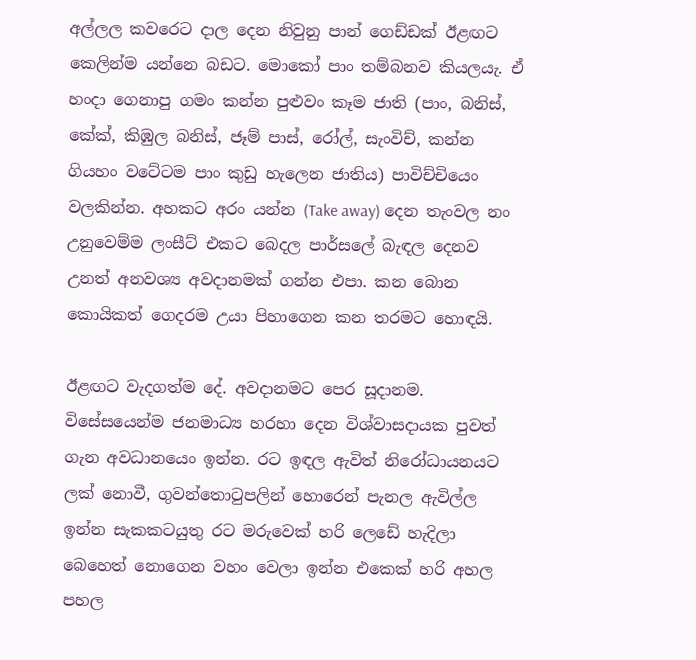අල්ලල කවරෙට දාල දෙන නිවුනු පාන් ගෙඩ්ඩක් ඊළඟට කෙලින්ම යන්නෙ බඩට. මොකෝ පාං තම්බනව කියලයැ. ඒ හංදා ගෙනාපු ගමං කන්න පුළුවං කෑම ජාති (පාං, බනිස්, කේක්, කිඹුල බනිස්, ජෑම් පාස්, රෝල්, සැංවිච්, කන්න ගියහං වටේටම පාං කුඩු හැලෙන ජාතිය) පාවිච්චියෙං වලකින්න. අහකට අරං යන්න (Take away) දෙන තැංවල නං උනුවෙම්ම ලංසීට් එකට බෙදල පාර්සලේ බැඳල දෙනව උනත් අනවශ්‍ය අවදානමක් ගන්න එපා. කන බොන කොයිකත් ගෙදරම උයා පිහාගෙන කන තරමට හොඳයි.

ඊළඟට වැදගත්ම දේ. අවදානමට පෙර සූදානම. විසේසයෙන්ම ජනමාධ්‍ය හරහා දෙන විශ්වාසදායක පුවත් ගැන අවධානයෙං ඉන්න. රට ඉඳල ඇවිත් නිරෝධායනයට ලක් නොවී, ගුවන්තොටුපලින් හොරෙන් පැනල ඇවිල්ල ඉන්න සැකකටයුතු රට මරුවෙක් හරි ලෙඩේ හැදිලා බෙහෙත් නොගෙන වහං වෙලා ඉන්න එකෙක් හරි අහල පහල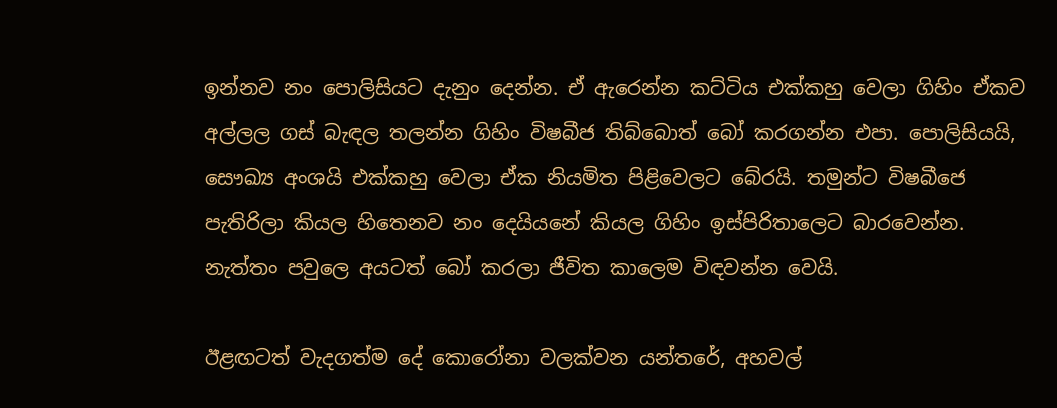ඉන්නව නං පොලිසියට දැනුං දෙන්න. ඒ ඇරෙන්න කට්ටිය එක්කහු වෙලා ගිහිං ඒකව අල්ලල ගස් බැඳල තලන්න ගිහිං විෂබීජ තිබ්බොත් බෝ කරගන්න එපා. පොලිසියයි, සෞඛ්‍ය අංශයි එක්කහු වෙලා ඒක නියමිත පිළිවෙලට බේරයි. තමුන්ට විෂබීජෙ පැතිරිලා කියල හිතෙනව නං දෙයියනේ කියල ගිහිං ඉස්පිරිතාලෙට බාරවෙන්න. නැත්තං පවුලෙ අයටත් බෝ කරලා ජීවිත කාලෙම විඳවන්න වෙයි.

ඊළඟටත් වැදගත්ම දේ කොරෝනා වලක්වන යන්තරේ, අහවල්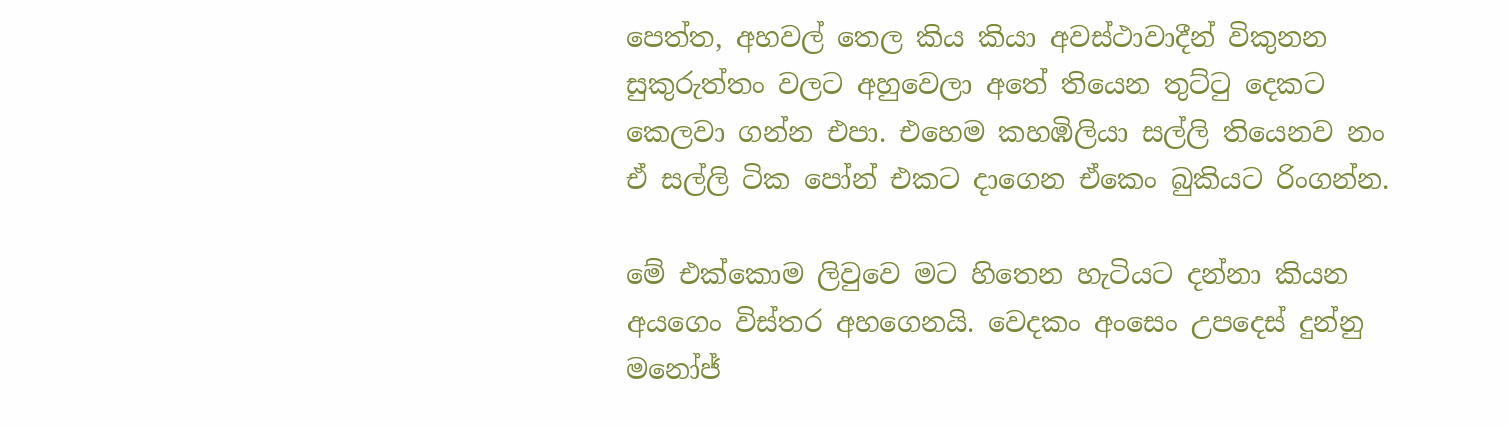පෙත්ත, අහවල් තෙල කිය කියා අවස්ථාවාදීන් විකුනන සුකුරුත්තං වලට අහුවෙලා අතේ තියෙන තුට්ටු දෙකට කෙලවා ගන්න එපා. එහෙම කහඹිලියා සල්ලි තියෙනව නං ඒ සල්ලි ටික පෝන් එකට දාගෙන ඒකෙං බුකියට රිංගන්න.

මේ එක්කොම ලිවුවෙ මට හිතෙන හැටියට දන්නා කියන අයගෙං විස්තර අහගෙනයි. වෙදකං අංසෙං උපදෙස් දුන්නු මනෝජ්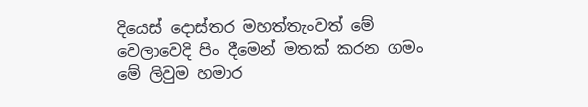දියෙස් දොස්තර මහත්තැංවත් මේ වෙලාවෙදි පිං දීමෙන් මතක් කරන ගමං මේ ලිවුම හමාර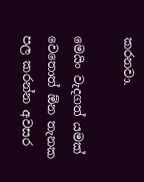කරනවා.

මෙයිං වැදගත් යමක් වෙතොත් ඕන තැනක පල කරන්න අවසර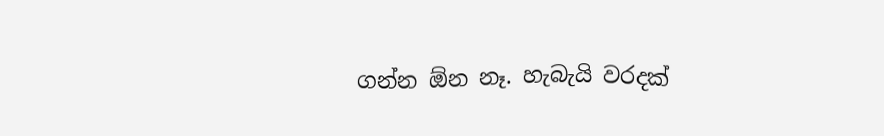ගන්න ඕන නෑ. හැබැයි වරදක්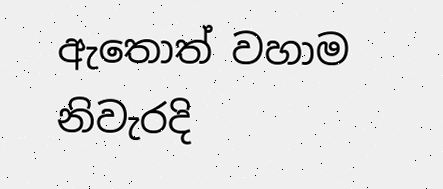ඇතොත් වහාම නිවැරදි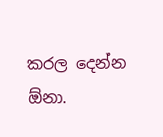කරල දෙන්න ඕනා.